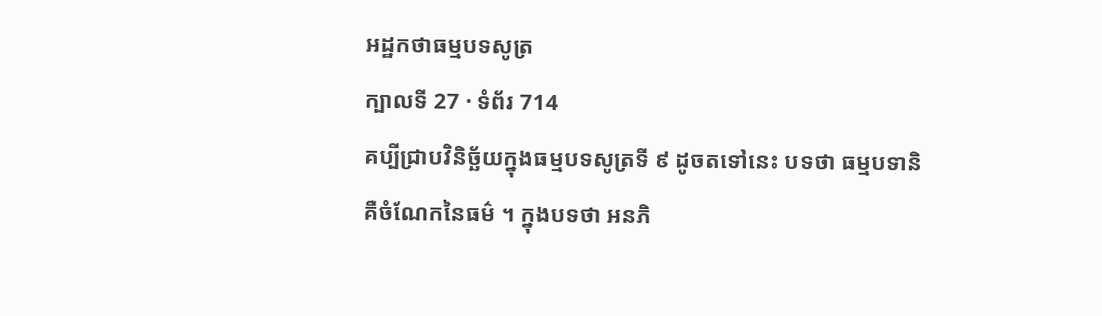អដ្ឋកថាធម្មបទសូត្រ
ក្បាលទី 27 · ទំព័រ 714
គប្បីជ្រាបវិនិច្ឆ័យក្នុងធម្មបទសូត្រទី ៩ ដូចតទៅនេះ បទថា ធម្មបទានិ គឺចំណែកនៃធម៌ ។ ក្នុងបទថា អនភិ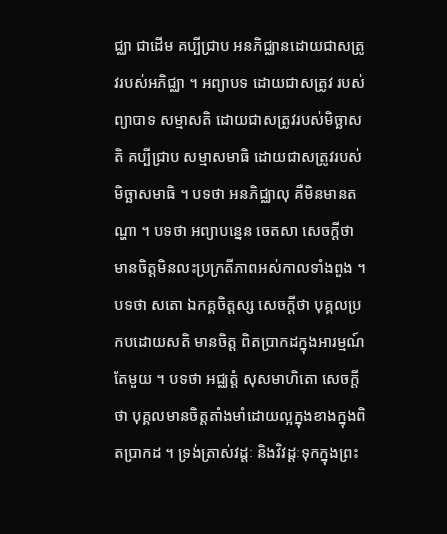ជ្ឈា ជាដើម គប្បីជ្រាប អនភិជ្ឈានដោយជាសត្រូវរបស់អភិជ្ឈា ។ អព្យាបទ ដោយជាសត្រូវ របស់ព្យាបាទ សម្មាសតិ ដោយជាសត្រូវរបស់មិច្ឆាសតិ គប្បីជ្រាប សម្មាសមាធិ ដោយជាសត្រូវរបស់មិច្ឆាសមាធិ ។ បទថា អនភិជ្ឈាលុ គឺមិនមានតណ្ហា ។ បទថា អព្យាបន្នេន ចេតសា សេចក្តីថា មានចិត្តមិនលះប្រក្រតីភាពអស់កាលទាំងពួង ។ បទថា សតោ ឯកគ្គចិត្តស្ស សេចក្តីថា បុគ្គលប្រកបដោយសតិ មានចិត្ត ពិតប្រាកដក្នុងអារម្មណ៍តែមួយ ។ បទថា អជ្ឈត្តំ សុសមាហិតោ សេចក្តី ថា បុគ្គលមានចិត្តតាំងមាំដោយល្អក្នុងខាងក្នុងពិតប្រាកដ ។ ទ្រង់ត្រាស់វដ្តៈ និងវិវដ្តៈទុកក្នុងព្រះ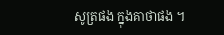សូត្រផង ក្នុងគាថាផង ។